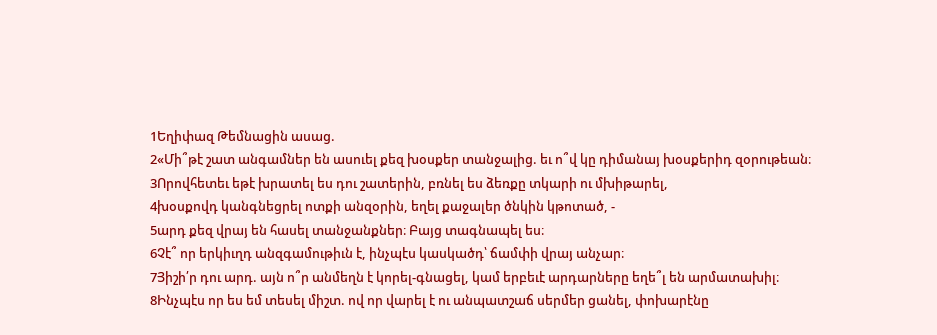1Եղիփազ Թեմնացին ասաց.
2«Մի՞թէ շատ անգամներ են ասուել քեզ խօսքեր տանջալից. եւ ո՞վ կը դիմանայ խօսքերիդ զօրութեան։
3Որովհետեւ եթէ խրատել ես դու շատերին, բռնել ես ձեռքը տկարի ու մխիթարել,
4խօսքովդ կանգնեցրել ոտքի անզօրին, եղել քաջալեր ծնկին կթոտած, -
5արդ քեզ վրայ են հասել տանջանքներ։ Բայց տագնապել ես։
6Չէ՞ որ երկիւղդ անզգամութիւն է, ինչպէս կասկածդ՝ ճամփի վրայ անչար։
7Յիշի՛ր դու արդ. այն ո՞ր անմեղն է կորել-գնացել, կամ երբեւէ արդարները եղե՞լ են արմատախիլ։
8Ինչպէս որ ես եմ տեսել միշտ. ով որ վարել է ու անպատշաճ սերմեր ցանել, փոխարէնը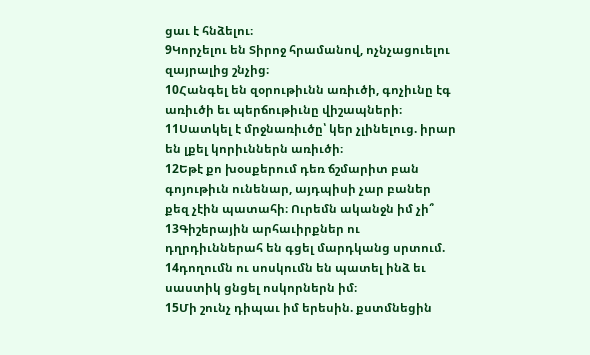ցաւ է հնձելու։
9Կորչելու են Տիրոջ հրամանով, ոչնչացուելու զայրալից շնչից։
10Հանգել են զօրութիւնն առիւծի, գոչիւնը էգ առիւծի եւ պերճութիւնը վիշապների։
11Սատկել է մրջնառիւծը՝ կեր չլինելուց. իրար են լքել կորիւններն առիւծի։
12Եթէ քո խօսքերում դեռ ճշմարիտ բան գոյութիւն ունենար, այդպիսի չար բաներ քեզ չէին պատահի։ Ուրեմն ականջն իմ չի՞
13Գիշերային արհաւիրքներ ու դղրդիւններահ են գցել մարդկանց սրտում.
14դողումն ու սոսկումն են պատել ինձ եւ սաստիկ ցնցել ոսկորներն իմ։
15Մի շունչ դիպաւ իմ երեսին. քստմնեցին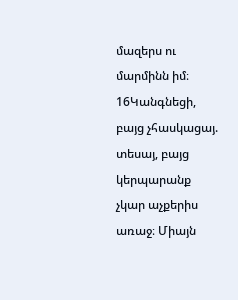մազերս ու մարմինն իմ։
16Կանգնեցի, բայց չհասկացայ. տեսայ, բայց կերպարանք չկար աչքերիս առաջ։ Միայն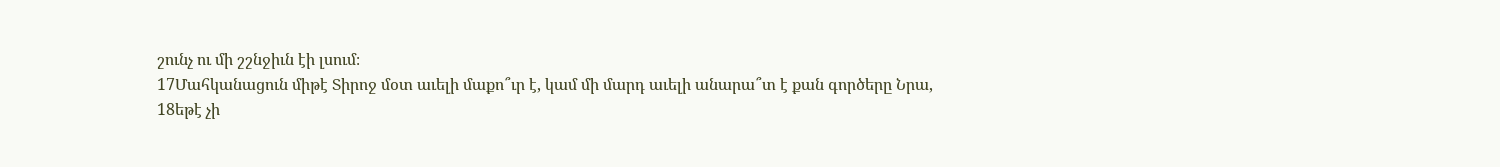շունչ ու մի շշնջիւն էի լսում։
17Մահկանացուն միթէ Տիրոջ մօտ աւելի մաքո՞ւր է, կամ մի մարդ աւելի անարա՞տ է քան գործերը Նրա,
18եթէ չի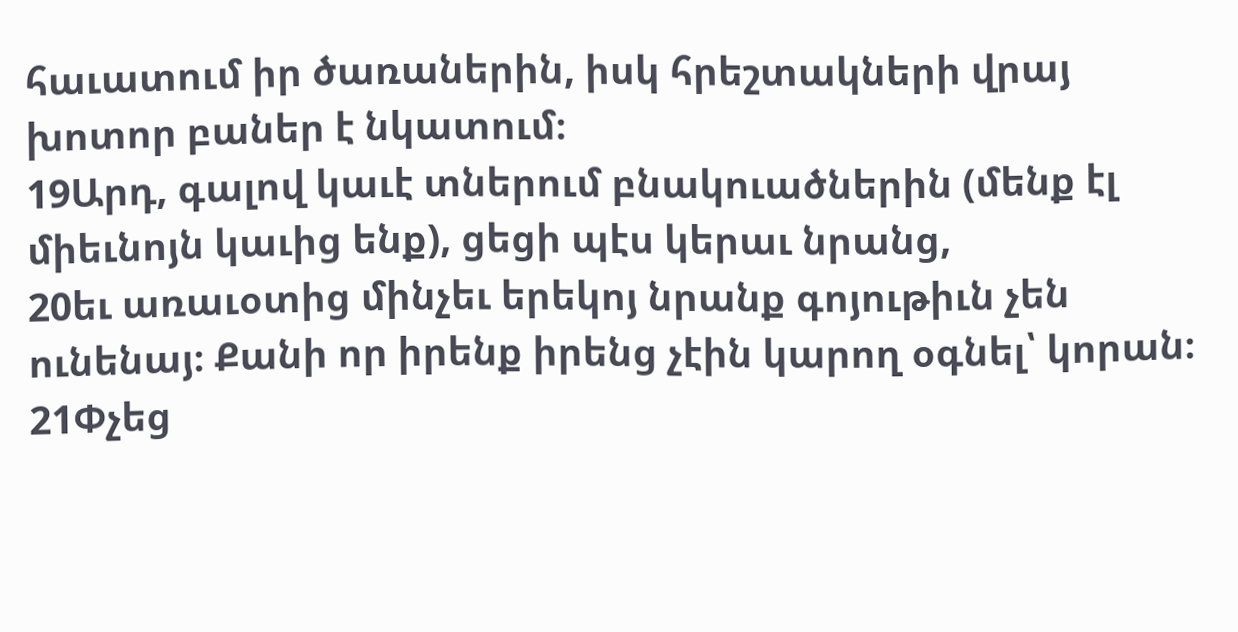հաւատում իր ծառաներին, իսկ հրեշտակների վրայ խոտոր բաներ է նկատում։
19Արդ, գալով կաւէ տներում բնակուածներին (մենք էլ միեւնոյն կաւից ենք), ցեցի պէս կերաւ նրանց,
20եւ առաւօտից մինչեւ երեկոյ նրանք գոյութիւն չեն ունենայ։ Քանի որ իրենք իրենց չէին կարող օգնել՝ կորան։
21Փչեց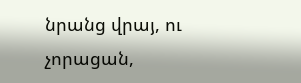նրանց վրայ, ու չորացան,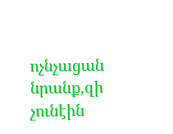ոչնչացան նրանք,զի չունէին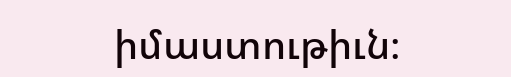իմաստութիւն։